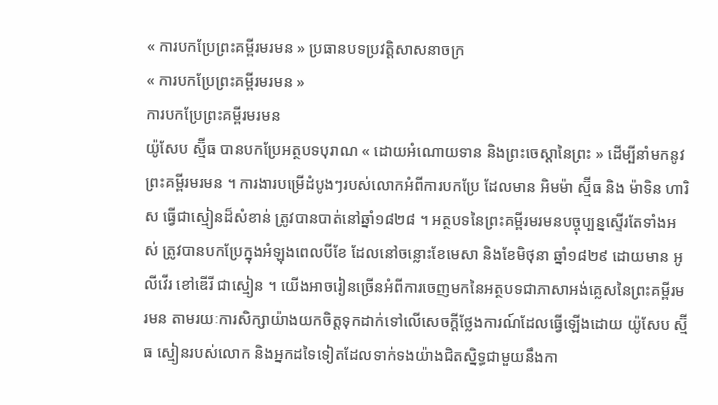« ការបកប្រែព្រះគម្ពីរមរមន » ប្រធានបទប្រវត្តិសាសនាចក្រ
« ការបកប្រែព្រះគម្ពីរមរមន »
ការបកប្រែព្រះគម្ពីរមរមន
យ៉ូសែប ស្ម៊ីធ បានបកប្រែអត្ថបទបុរាណ « ដោយអំណោយទាន និងព្រះចេស្ដានៃព្រះ » ដើម្បីនាំមកនូវព្រះគម្ពីរមរមន ។ ការងារបម្រើដំបូងៗរបស់លោកអំពីការបកប្រែ ដែលមាន អិមម៉ា ស្ម៊ីធ និង ម៉ាទិន ហារិស ធ្វើជាស្មៀនដ៏សំខាន់ ត្រូវបានបាត់នៅឆ្នាំ១៨២៨ ។ អត្ថបទនៃព្រះគម្ពីរមរមនបច្ចុប្បន្នស្ទើរតែទាំងអស់ ត្រូវបានបកប្រែក្នុងអំឡុងពេលបីខែ ដែលនៅចន្លោះខែមេសា និងខែមិថុនា ឆ្នាំ១៨២៩ ដោយមាន អូលីវើរ ខៅឌើរី ជាស្មៀន ។ យើងអាចរៀនច្រើនអំពីការចេញមកនៃអត្ថបទជាភាសាអង់គ្លេសនៃព្រះគម្ពីរមរមន តាមរយៈការសិក្សាយ៉ាងយកចិត្តទុកដាក់ទៅលើសេចក្ដីថ្លែងការណ៍ដែលធ្វើឡើងដោយ យ៉ូសែប ស្ម៊ីធ ស្មៀនរបស់លោក និងអ្នកដទៃទៀតដែលទាក់ទងយ៉ាងជិតស្និទ្ធជាមួយនឹងកា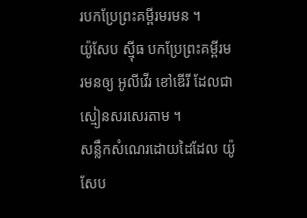របកប្រែព្រះគម្ពីរមរមន ។
យ៉ូសែប ស៊្មីធ បកប្រែព្រះគម្ពីរមរមនឲ្យ អូលីវើរ ខៅឌើរី ដែលជាស្មៀនសរសេរតាម ។
សន្លឹកសំណេរដោយដៃដែល យ៉ូសែប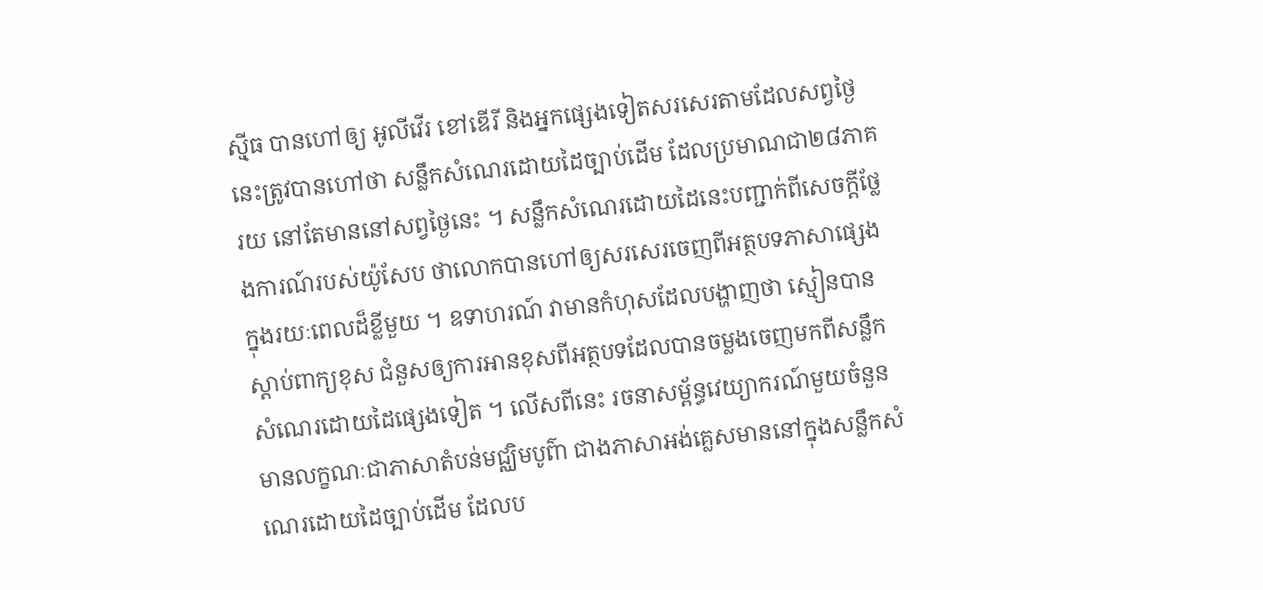ស៊្មីធ បានហៅឲ្យ អូលីវើរ ខៅឌើរី និងអ្នកផ្សេងទៀតសរសេរតាមដែលសព្វថ្ងៃនេះត្រូវបានហៅថា សន្លឹកសំណេរដោយដៃច្បាប់ដើម ដែលប្រមាណជា២៨ភាគរយ នៅតែមាននៅសព្វថ្ងៃនេះ ។ សន្លឹកសំណេរដោយដៃនេះបញ្ជាក់ពីសេចក្តីថ្លែងការណ៍របស់យ៉ូសែប ថាលោកបានហៅឲ្យសរសេរចេញពីអត្ថបទភាសាផ្សេងក្នុងរយៈពេលដ៏ខ្លីមួយ ។ ឧទាហរណ៍ វាមានកំហុសដែលបង្ហាញថា ស្មៀនបានស្តាប់ពាក្យខុស ជំនួសឲ្យការអានខុសពីអត្ថបទដែលបានចម្លងចេញមកពីសន្លឹកសំណេរដោយដៃផ្សេងទៀត ។ លើសពីនេះ រចនាសម្ព័ន្ធវេយ្យាករណ៍មួយចំនួនមានលក្ខណៈជាភាសាតំបន់មជ្ឈិមបូព៌ា ជាងភាសាអង់គ្លេសមាននៅក្នុងសន្លឹកសំណេរដោយដៃច្បាប់ដើម ដែលប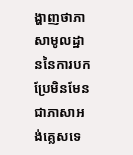ង្ហាញថាភាសាមូលដ្ឋាននៃការបកប្រែមិនមែនជាភាសាអង់គ្លេសទេ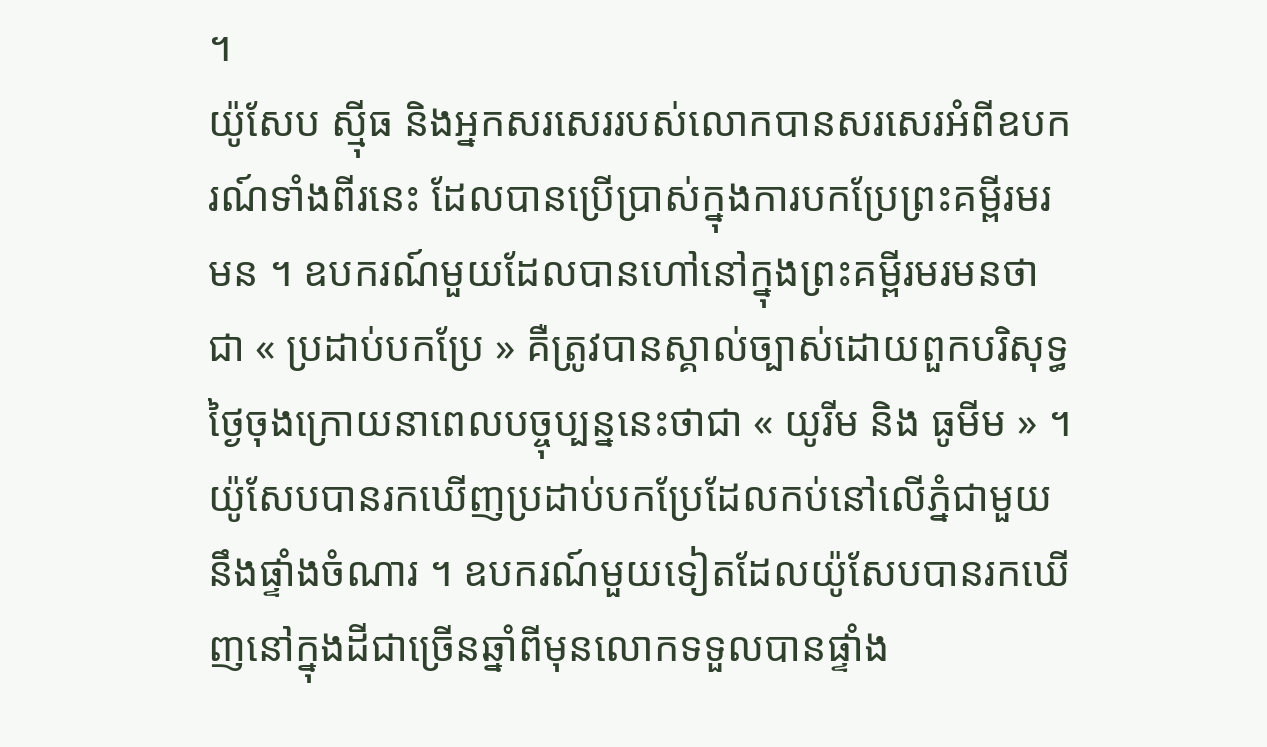។
យ៉ូសែប ស្ម៉ីធ និងអ្នកសរសេររបស់លោកបានសរសេរអំពីឧបករណ៍ទាំងពីរនេះ ដែលបានប្រើប្រាស់ក្នុងការបកប្រែព្រះគម្ពីរមរមន ។ ឧបករណ៍មួយដែលបានហៅនៅក្នុងព្រះគម្ពីរមរមនថាជា « ប្រដាប់បកប្រែ » គឺត្រូវបានស្គាល់ច្បាស់ដោយពួកបរិសុទ្ធថ្ងៃចុងក្រោយនាពេលបច្ចុប្បន្ននេះថាជា « យូរីម និង ធូមីម » ។ យ៉ូសែបបានរកឃើញប្រដាប់បកប្រែដែលកប់នៅលើភ្នំជាមួយនឹងផ្ទាំងចំណារ ។ ឧបករណ៍មួយទៀតដែលយ៉ូសែបបានរកឃើញនៅក្នុងដីជាច្រើនឆ្នាំពីមុនលោកទទួលបានផ្ទាំង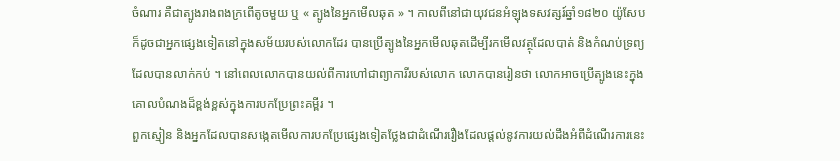ចំណារ គឺជាត្បូងរាងពងក្រពើតូចមួយ ឬ « ត្បូងនៃអ្នកមើលឆុត » ។ កាលពីនៅជាយុវជនអំឡុងទសវត្សរ៍ឆ្នាំ១៨២០ យ៉ូសែបក៏ដូចជាអ្នកផ្សេងទៀតនៅក្នុងសម័យរបស់លោកដែរ បានប្រើត្បូងនៃអ្នកមើលឆុតដើម្បីរកមើលវត្ថុដែលបាត់ និងកំណប់ទ្រព្យដែលបានលាក់កប់ ។ នៅពេលលោកបានយល់ពីការហៅជាព្យាការីរបស់លោក លោកបានរៀនថា លោកអាចប្រើត្បូងនេះក្នុងគោលបំណងដ៏ខ្ពង់ខ្ពស់ក្នុងការបកប្រែព្រះគម្ពីរ ។
ពួកស្មៀន និងអ្នកដែលបានសង្កេតមើលការបកប្រែផ្សេងទៀតថ្លែងជាដំណើររឿងដែលផ្ដល់នូវការយល់ដឹងអំពីដំណើរការនេះ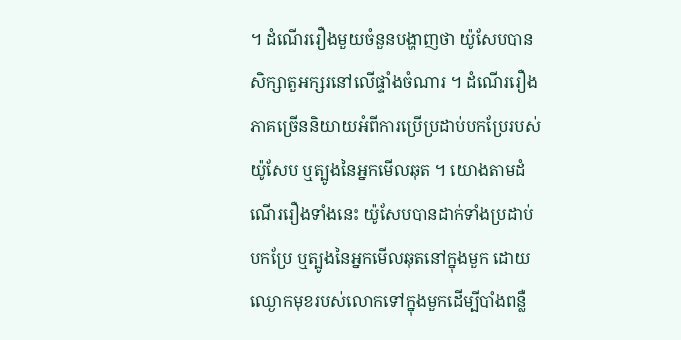។ ដំណើររឿងមួយចំនួនបង្ហាញថា យ៉ូសែបបានសិក្សាតួអក្សរនៅលើផ្ទាំងចំណារ ។ ដំណើររឿងភាគច្រើននិយាយអំពីការប្រើប្រដាប់បកប្រែរបស់យ៉ូសែប ឬត្បូងនៃអ្នកមើលឆុត ។ យោងតាមដំណើររឿងទាំងនេះ យ៉ូសែបបានដាក់ទាំងប្រដាប់បកប្រែ ឬត្បូងនៃអ្នកមើលឆុតនៅក្នុងមួក ដោយឈ្ងោកមុខរបស់លោកទៅក្នុងមួកដើម្បីបាំងពន្លឺ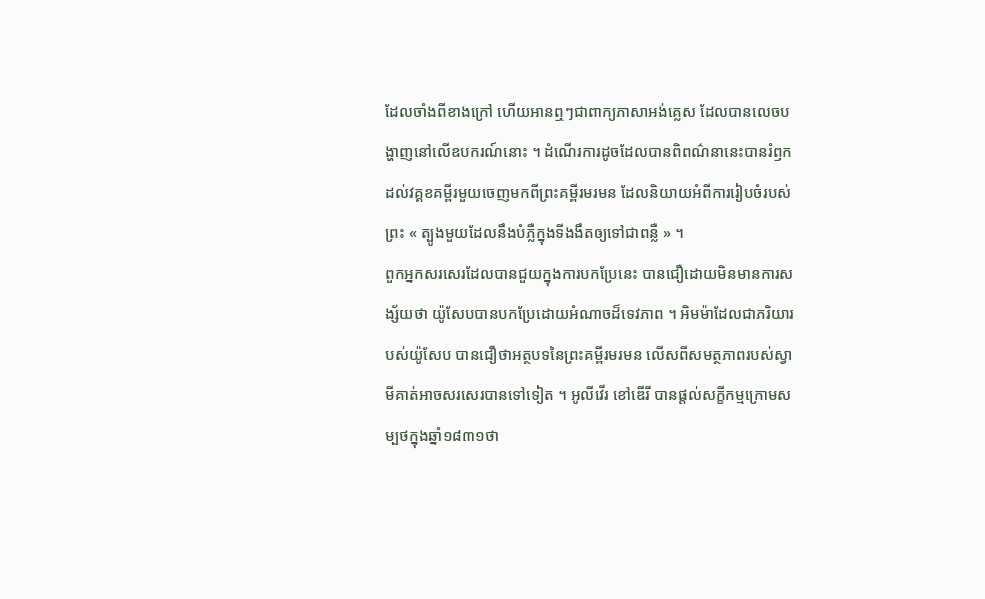ដែលចាំងពីខាងក្រៅ ហើយអានឮៗជាពាក្យភាសាអង់គ្លេស ដែលបានលេចបង្ហាញនៅលើឧបករណ៍នោះ ។ ដំណើរការដូចដែលបានពិពណ៌នានេះបានរំឭកដល់វគ្គខគម្ពីរមួយចេញមកពីព្រះគម្ពីរមរមន ដែលនិយាយអំពីការរៀបចំរបស់ព្រះ « ត្បូងមួយដែលនឹងបំភ្លឺក្នុងទីងងឹតឲ្យទៅជាពន្លឺ » ។
ពួកអ្នកសរសេរដែលបានជួយក្នុងការបកប្រែនេះ បានជឿដោយមិនមានការសង្ស័យថា យ៉ូសែបបានបកប្រែដោយអំណាចដ៏ទេវភាព ។ អិមម៉ាដែលជាភរិយារបស់យ៉ូសែប បានជឿថាអត្ថបទនៃព្រះគម្ពីរមរមន លើសពីសមត្ថភាពរបស់ស្វាមីគាត់អាចសរសេរបានទៅទៀត ។ អូលីវើរ ខៅឌើរី បានផ្ដល់សក្ខីកម្មក្រោមសម្បថក្នុងឆ្នាំ១៨៣១ថា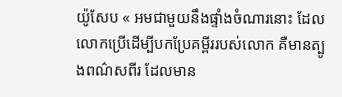យ៉ូសែប « អមជាមួយនឹងផ្ទាំងចំណារនោះ ដែលលោកប្រើដើម្បីបកប្រែគម្ពីររបស់លោក គឺមានត្បូងពណ៌សពីរ ដែលមាន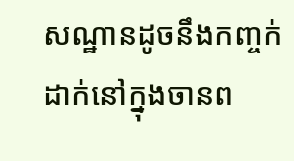សណ្ឋានដូចនឹងកញ្ចក់ ដាក់នៅក្នុងចានព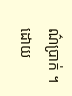ណ៌ប្រាក់ ។ ដោយ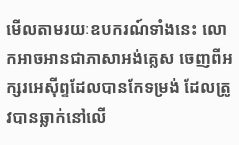មើលតាមរយៈឧបករណ៍ទាំងនេះ លោកអាចអានជាភាសាអង់គ្លេស ចេញពីអក្សរអេស៊ីព្ទដែលបានកែទម្រង់ ដែលត្រូវបានឆ្លាក់នៅលើ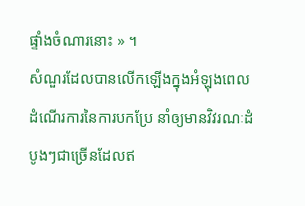ផ្ទាំងចំណារនោះ » ។
សំណួរដែលបានលើកឡើងក្នុងអំឡុងពេលដំណើរការនៃការបកប្រែ នាំឲ្យមានវិវរណៈដំបូងៗជាច្រើនដែលឥ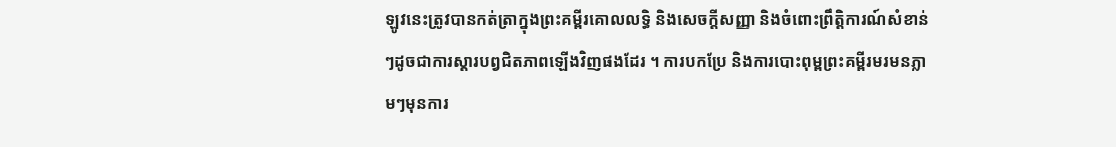ឡូវនេះត្រូវបានកត់ត្រាក្នុងព្រះគម្ពីរគោលលទ្ធិ និងសេចក្ដីសញ្ញា និងចំពោះព្រឹត្តិការណ៍សំខាន់ៗដូចជាការស្ដារបព្វជិតភាពឡើងវិញផងដែរ ។ ការបកប្រែ និងការបោះពុម្ពព្រះគម្ពីរមរមនភ្លាមៗមុនការ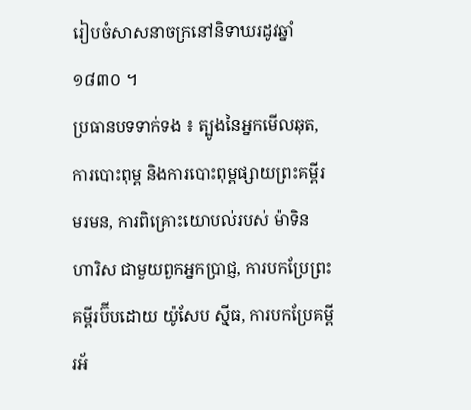រៀបចំសាសនាចក្រនៅនិទាឃរដូវឆ្នាំ១៨៣០ ។
ប្រធានបទទាក់ទង ៖ ត្បូងនៃអ្នកមើលឆុត, ការបោះពុម្ព និងការបោះពុម្ពផ្សាយព្រះគម្ពីរមរមន, ការពិគ្រោះយោបល់របស់ ម៉ាទិន ហារិស ជាមួយពួកអ្នកប្រាជ្ញ, ការបកប្រែព្រះគម្ពីរប៊ីបដោយ យ៉ូសែប ស៊្មីធ, ការបកប្រែគម្ពីរអ័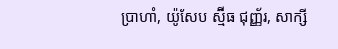ប្រាហាំ, យ៉ូសែប ស្ម៊ីធ ជុញ្ញ័រ, សាក្សី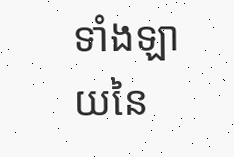ទាំងឡាយនៃ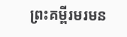ព្រះគម្ពីរមរមន